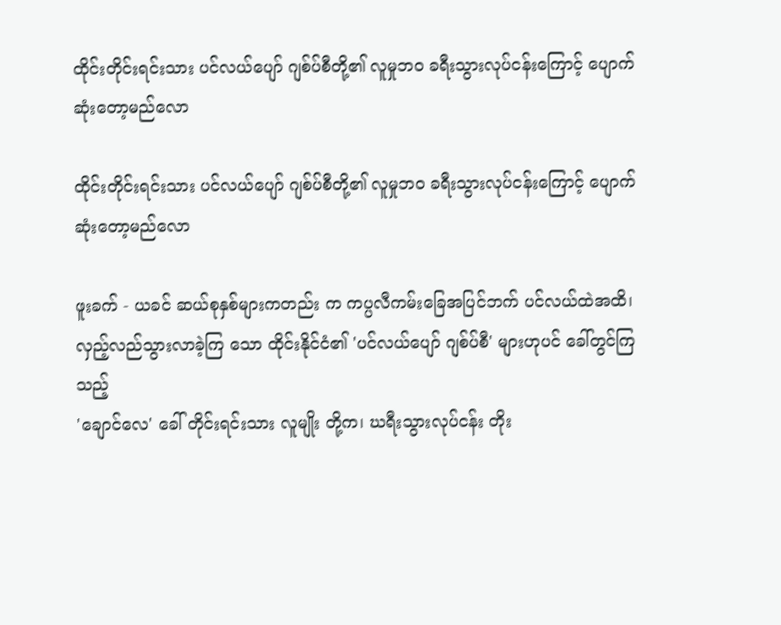ထိုင်းတိုင်းရင်းသား ပင်လယ်ပျော် ဂျစ်ပ်စီတို့၏ လူမှုဘဝ ခရီးသွားလုပ်ငန်းကြောင့် ပျောက်ဆုံးတော့မည်လော

ထိုင်းတိုင်းရင်းသား ပင်လယ်ပျော် ဂျစ်ပ်စီတို့၏ လူမှုဘဝ ခရီးသွားလုပ်ငန်းကြောင့် ပျောက်ဆုံးတော့မည်လော

ဖူးခက် - ယခင် ဆယ်စုနှစ်များကတည်း က ကပ္ပလီကမ်းခြေအပြင်ဘက် ပင်လယ်ထဲအထိ၊
လှည့်လည်သွားလာခဲ့ကြ သော ထိုင်းနိုင်ငံ၏ 'ပင်လယ်ပျော် ဂျစ်ပ်စီ' များဟုပင် ခေါ်တွင်ကြသည့်
'ချောင်လေ' ခေါ် တိုင်းရင်းသား လူမျိုး တို့က၊ ဃရီးသွားလုပ်ငန်း တိုး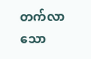တက်လာသော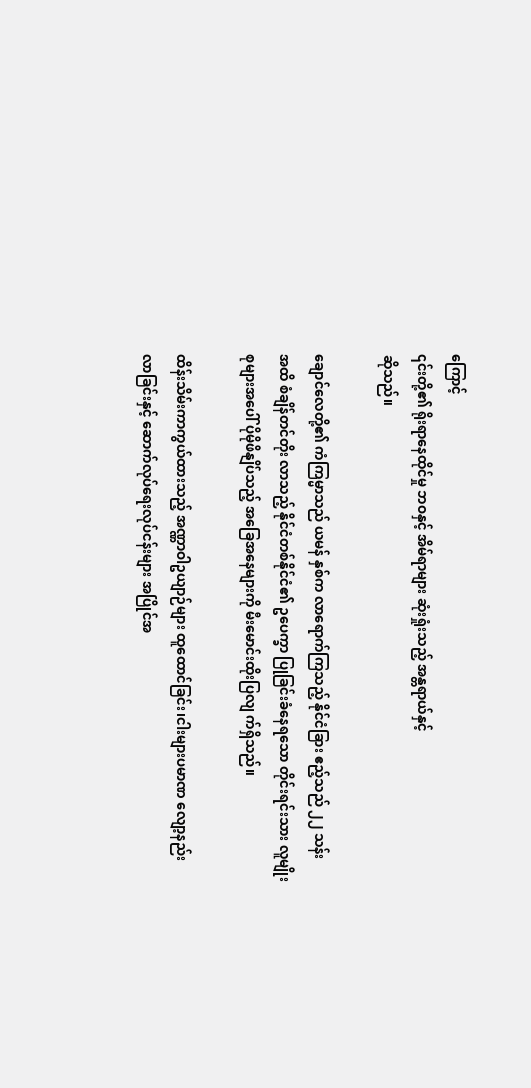ကြောင့်
၎င်းတို့၏ ရိုးရာနေထိုင်မှု ဘဝနှင့် အိမ်ရာများ ဆုံးရှုံးသည့် အန္တရာယ်နှင့်
ဆိုသည်။

ချောင်လေတို့၏ ကံကြမ္မာသည် ယမန် နှစ်က လာရောက်ကြသည့် နိုင်ငံခြား ဧည့်သည် ၂၂ သန်း
အထိ စံချိန်တင်တိုး လာသည့် နိုင်ငံတစ်နိုင်ငံ၏ ဥပေက္ခာ ပြုခြင်းခံနေရသော တိုင်းရင်းသား လူမျိုး
စုများအပေါ် ပိုမိုဖိနျိပ်သည့် အခြေအနေများကို မီးမောင်းထိုးပြလျ က်ရှိသည်။

ထိန်းသိမ်းကာကွယ်ထားသည့် အဏ္ဏာဝါဥယျာဉ်များ ထူထောင်ခြင်း၊ငါးများပမာဏ လျော့နည်း
လာခြင်းနှင့် ဆောက်လုပ်ရေးလုပ်ငန်းများ အပြိုင်အ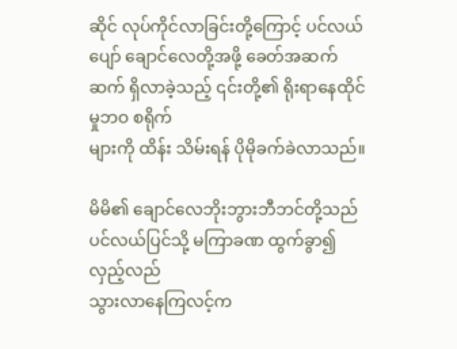ဆိုင် လုပ်ကိုင်လာခြင်းတို့ကြောင့် ပင်လယ်
ပျော် ချောင်လေတို့အဖို့ ခေတ်အဆက်ဆက် ရှိလာခဲ့သည့် ၎င်းတို့၏ ရိုးရာနေထိုင်မှုဘဝ စရိုက်
များကို ထိန်း သိမ်းရန် ပိုမိုခက်ခဲလာသည်။

မိမိ၏ ချောင်လေဘိုးဘွားဘီဘင်တို့သည် ပင်လယ်ပြင်သို့ မကြာခဏ ထွက်ခွာ၍ လှည့်လည်
သွားလာနေကြလင့်က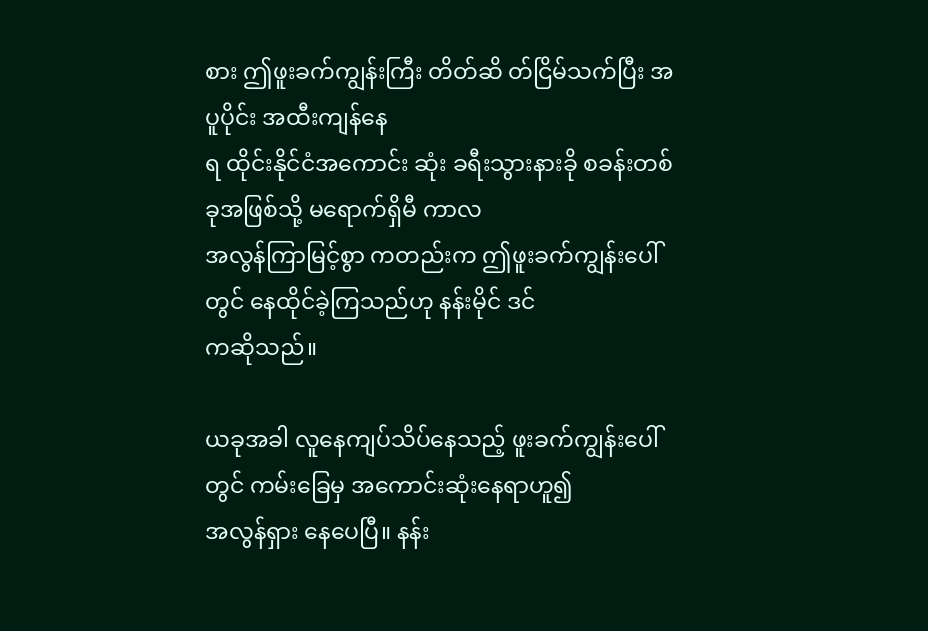စား ဤဖူးခက်ကျွန်းကြီး တိတ်ဆိ တ်ငြိမ်သက်ပြီး အပူပိုင်း အထီးကျန်နေ
ရ ထိုင်းနိုင်ငံအကောင်း ဆုံး ခရီးသွားနားခို စခန်းတစ်ခုအဖြစ်သို့ မရောက်ရှိမီ ကာလ
အလွန်ကြာမြင့်စွာ ကတည်းက ဤဖူးခက်ကျွန်းပေါ် တွင် နေထိုင်ခဲ့ကြသည်ဟု နန်းမိုင် ဒင်
ကဆိုသည်။

ယခုအခါ လူနေကျပ်သိပ်နေသည့် ဖူးခက်ကျွန်းပေါ်တွင် ကမ်းခြေမှ အကောင်းဆုံးနေရာဟူ၍
အလွန်ရှား နေပေပြီ။ နန်း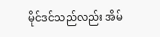မိုင်ဒင်သည်လည်း အိမ်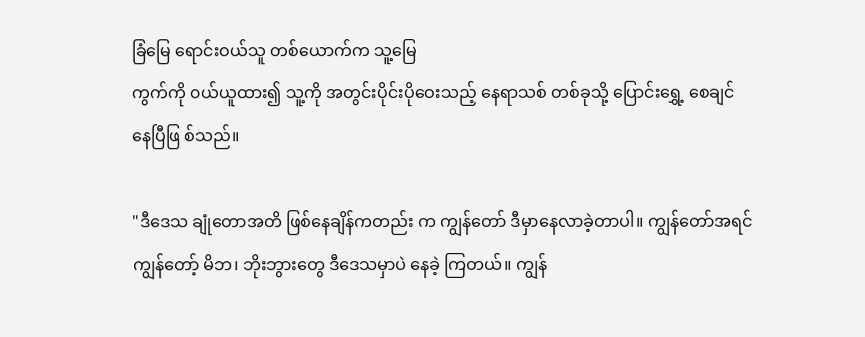ခြံမြေ ရောင်းဝယ်သူ တစ်ယောက်က သူ့မြေ
ကွက်ကို ၀ယ်ယူထား၍ သူ့ကို အတွင်းပိုင်းပိုဝေးသည့် နေရာသစ် တစ်ခုသို့ ပြောင်းရွှေ့ စေချင်
နေပြီဖြ စ်သည်။

"ဒီဒေသ ချုံတောအတိ ဖြစ်နေချိန်ကတည်း က ကျွန်တော် ဒီမှာနေလာခဲ့တာပါ။ ကျွန်တော်အရင်
ကျွန်တော့် မိဘ၊ ဘိုးဘွားတွေ ဒီဒေသမှာပဲ နေခဲ့ ကြတယ်။ ကျွန်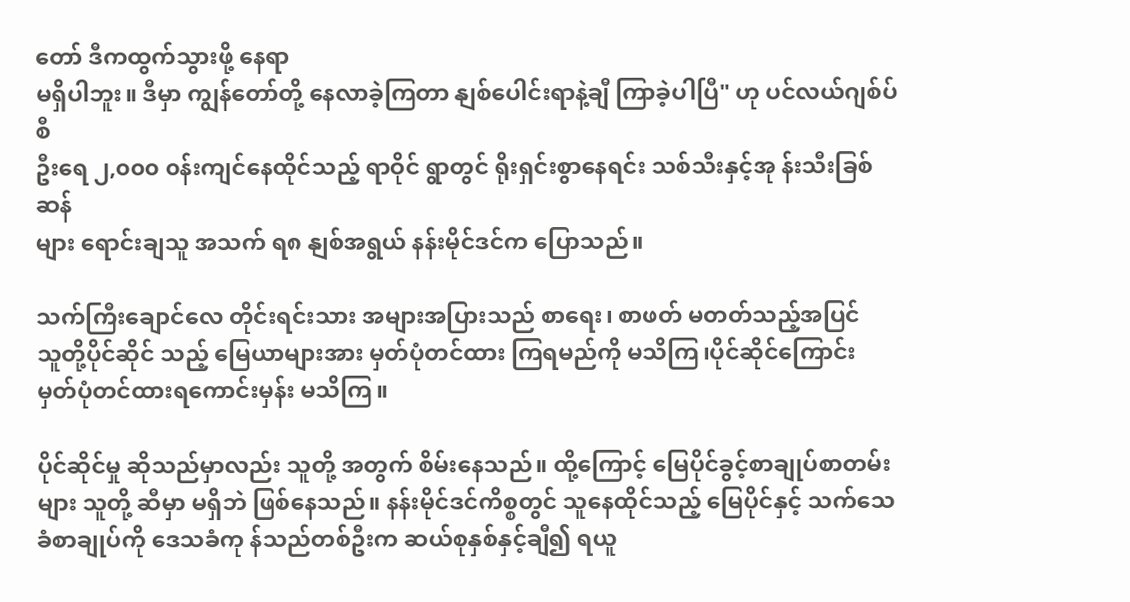တော် ဒီကထွက်သွားဖို့ နေရာ
မရှိပါဘူး။ ဒီမှာ ကျွန်တော်တို့ နေလာခဲ့ကြတာ နျစ်ပေါင်းရာနဲ့ချီ ကြာခဲ့ပါပြီ" ဟု ပင်လယ်ဂျစ်ပ်စီ
ဦးရေ ၂,၀၀၀ ၀န်းကျင်နေထိုင်သည့် ရာဝိုင် ရွာတွင် ရိုးရှင်းစွာနေရင်း သစ်သီးနှင့်အု န်းသီးခြစ်ဆန်
များ ရောင်းချသူ အသက် ရ၈ နျစ်အရွယ် နန်းမိုင်ဒင်က ပြောသည်။

သက်ကြီးချောင်လေ တိုင်းရင်းသား အများအပြားသည် စာရေး၊ စာဖတ် မတတ်သည့်အပြင်
သူတို့ပိုင်ဆိုင် သည့် မြေယာများအား မှတ်ပုံတင်ထား ကြရမည်ကို မသိကြ၊ပိုင်ဆိုင်ကြောင်း
မှတ်ပုံတင်ထားရကောင်းမှန်း မသိကြ။

ပိုင်ဆိုင်မှု ဆိုသည်မှာလည်း သူတို့ အတွက် စိမ်းနေသည်။ ထို့ကြောင့် မြေပိုင်ခွင့်စာချုပ်စာတမ်း
များ သူတို့ ဆီမှာ မရှိဘဲ ဖြစ်နေသည်။ နန်းမိုင်ဒင်ကိစ္စတွင် သူနေထိုင်သည့် မြေပိုင်နှင့် သက်သေ
ခံစာချုပ်ကို ဒေသခံကု န်သည်တစ်ဦးက ဆယ်စုနှစ်နှင့်ချီ၍ ရယူ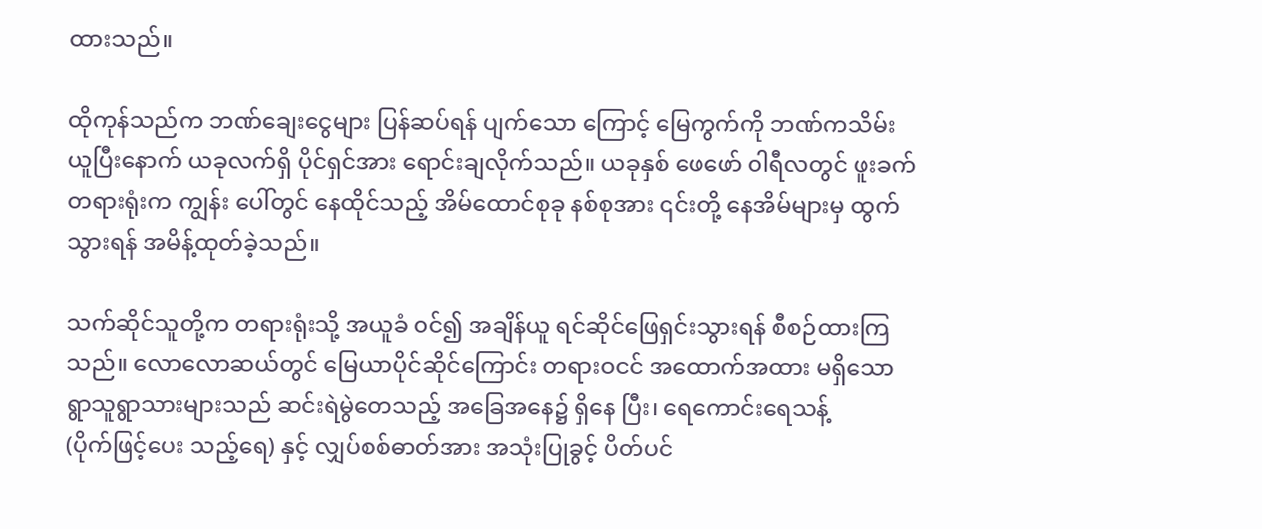ထားသည်။

ထိုကုန်သည်က ဘဏ်ချေးငွေများ ပြန်ဆပ်ရန် ပျက်သော ကြောင့် မြေကွက်ကို ဘဏ်ကသိမ်း
ယူပြီးနောက် ယခုလက်ရှိ ပိုင်ရှင်အား ရောင်းချလိုက်သည်။ ယခုနှစ် ဖေဖော် ၀ါရီလတွင် ဖူးခက်
တရားရုံးက ကျွန်း ပေါ်တွင် နေထိုင်သည့် အိမ်ထောင်စုခု နစ်စုအား ၎င်းတို့ နေအိမ်များမှ ထွက်
သွားရန် အမိန့်ထုတ်ခဲ့သည်။

သက်ဆိုင်သူတို့က တရားရုံးသို့ အယူခံ ၀င်၍ အချိန်ယူ ရင်ဆိုင်ဖြေရှင်းသွားရန် စီစဉ်ထားကြ
သည်။ လောလောဆယ်တွင် မြေယာပိုင်ဆိုင်ကြောင်း တရားဝငင် အထောက်အထား မရှိသော
ရွာသူရွာသားများသည် ဆင်းရဲမွဲတေသည့် အခြေအနေ၌ ရှိနေ ပြီး၊ ရေကောင်းရေသန့်
(ပိုက်ဖြင့်ပေး သည့်ရေ) နှင့် လျှပ်စစ်ဓာတ်အား အသုံးပြုခွင့် ပိတ်ပင်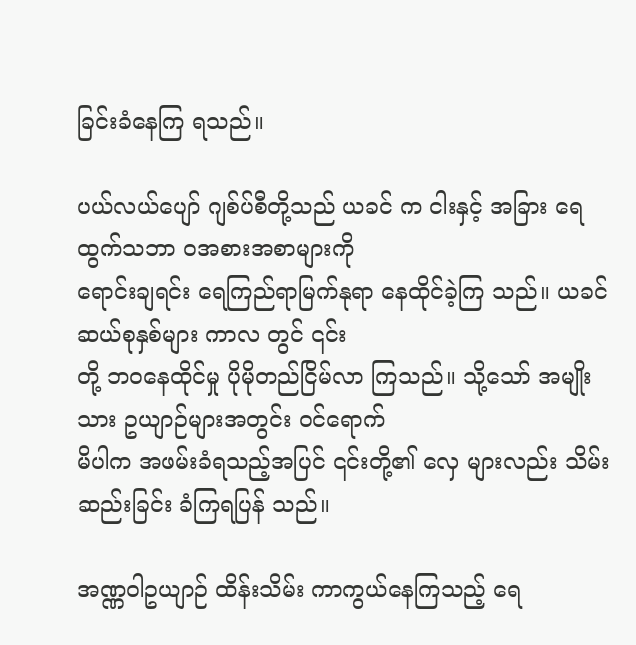ခြင်းခံနေကြ ရသည်။

ပယ်လယ်ပျော် ဂျစ်ပ်စီတို့သည် ယခင် က ငါးနှင့် အခြား ရေထွက်သဘာ ၀အစားအစာများကို
ရောင်းချရင်း ရေကြည်ရာမြက်နုရာ နေထိုင်ခဲ့ကြ သည်။ ယခင်ဆယ်စုနှစ်များ ကာလ တွင် ၎င်း
တို့ ဘဝနေထိုင်မှု ပိုမိုတည်ငြိမ်လာ ကြသည်။ သို့သော် အမျိုးသား ဥယျာဉ်များအတွင်း ၀င်ရောက်
မိပါက အဖမ်းခံရသည့်အပြင် ၎င်းတို့၏ လှေ များလည်း သိမ်းဆည်းခြင်း ခံကြရပြန် သည်။

အဏ္ဏဝါဥယျာဉ် ထိန်းသိမ်း ကာကွယ်နေကြသည့် ရေ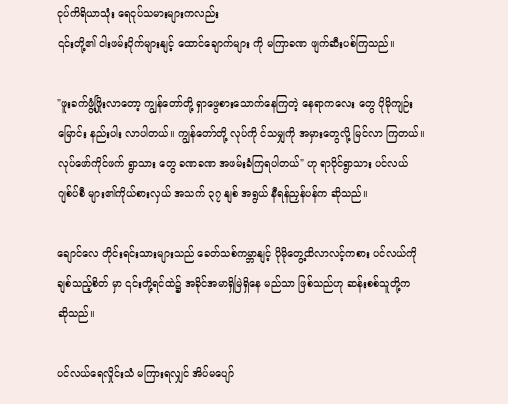ငုပ်ကိရိယာသုံး ရေငုပ်သမားများကလည်း
၎င်းတို့၏ ငါးဖမ်းပိုက်များနျင့် ထောင်ချောက်များ ကို မကြာခဏ ဖျက်ဆီးပစ်ကြသည်။

"ဖူးခက်ဖွံ့ဖြိုးလာတော့ ကျွန်တော်တို့ ရှာဖွေစားသောက်နေကြတဲ့ နေရာကလေး တွေ ပိုမိုကျဉ်း
မြောင်း နည်းပါး လာပါတယ်။ ကျွန်တော်တို့ လုပ်ကို င်သမျှကို အမှားတွေလို့ မြင်လာ ကြတယ်။
လုပ်ဖော်ကိုင်ဖက် ရွာသား တွေ ခဏခဏ အဖမ်းခံကြရပါတယ်" ဟု ရာဝိုင်ရွာသား ပင်လယ်
ဂျစ်ပ်စီ များ၏ကိုယ်စားလှယ် အသက် ၃၇ နျစ် အရွယ် နီရန်ညှန်ပန်က ဆိုသည်။

ချောင်လေ တိုင်းရင်းသားများသည် ခေတ်သစ်ကမ္ဘာနျင့် ပိုမိုတွေ့ထိလာလင့်ကစား ပင်လယ်ကို
ချစ်သည့်စိတ် မှာ ၎င်းတို့ရင်ထဲ၌ အခိုင်အမာရှိမြဲရှိနေ မည်သာ ဖြစ်သည်ဟု ဆန်းစစ်သူတို့က
ဆိုသည်။

ပင်လယ်ရေလှိုင်းသံ မကြားရလျှင် အိပ်မပျော်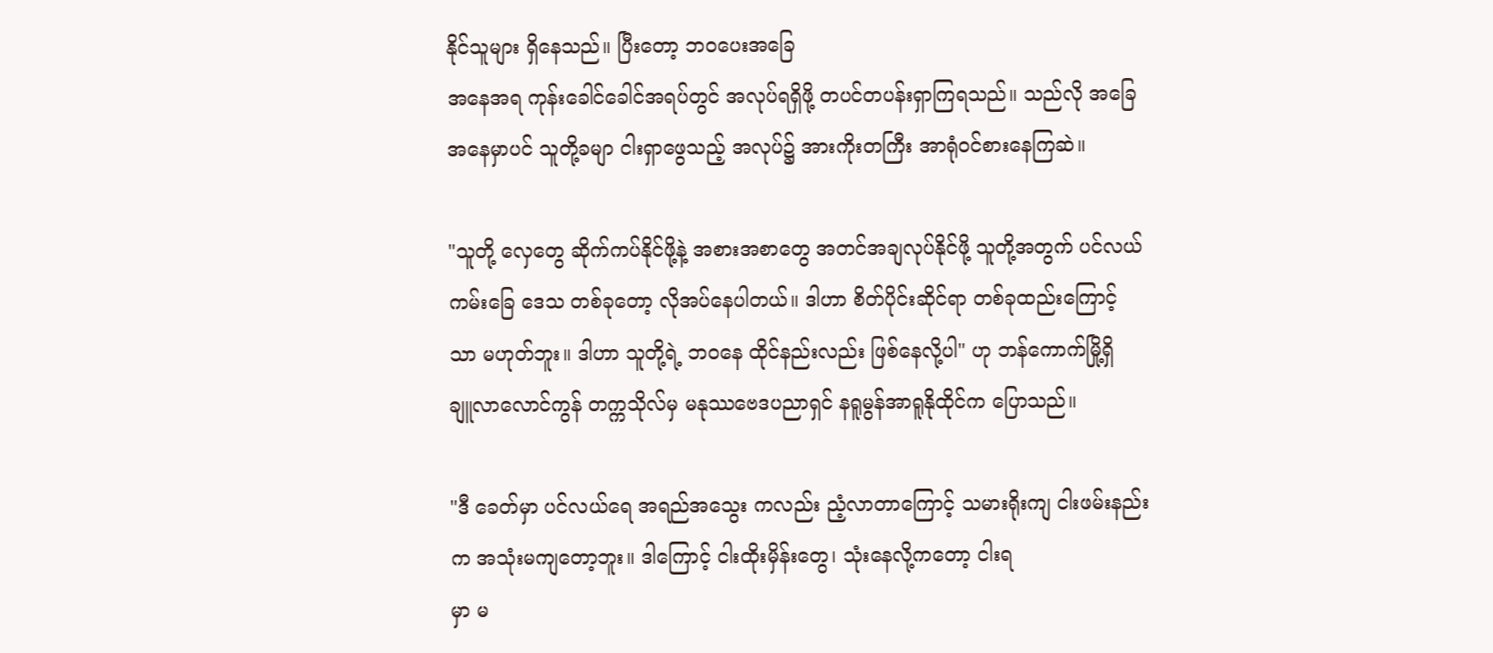နိုင်သူများ ရှိနေသည်။ ပြီးတော့ ဘဝပေးအခြေ
အနေအရ ကုန်းခေါင်ခေါင်အရပ်တွင် အလုပ်ရရှိဖို့ တပင်တပန်းရှာကြရသည်။ သည်လို အခြေ
အနေမှာပင် သူတို့ခမျာ ငါးရှာဖွေသည့် အလုပ်၌ အားကိုးတကြီး အာရုံဝင်စားနေကြဆဲ။

"သူတို့ လှေတွေ ဆိုက်ကပ်နိုင်ဖို့နဲ့ အစားအစာတွေ အတင်အချလုပ်နိုင်ဖို့ သူတို့အတွက် ပင်လယ်
ကမ်းခြေ ဒေသ တစ်ခုတော့ လိုအပ်နေပါတယ်။ ဒါဟာ စိတ်ပိုင်းဆိုင်ရာ တစ်ခုထည်းကြောင့်
သာ မဟုတ်ဘူး။ ဒါဟာ သူတို့ရဲ့ ဘဝနေ ထိုင်နည်းလည်း ဖြစ်နေလို့ပါ" ဟု ဘန်ကောက်မြို့ရှိ
ချူလာလောင်ကွန် တက္ကသိုလ်မှ မနုဿဗေဒပညာရှင် နရူမွန်အာရူနိုထိုင်က ပြောသည်။

"ဒီ ခေတ်မှာ ပင်လယ်ရေ အရည်အသွေး ကလည်း ညံ့လာတာကြောင့် သမားရိုးကျ ငါးဖမ်းနည်း
က အသုံးမကျတော့ဘူး။ ဒါကြောင့် ငါးထိုးမှိန်းတွေ၊ သုံးနေလို့ကတော့ ငါးရ
မှာ မ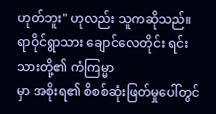ဟုတ်ဘူး" ဟုလည်း သူကဆိုသည်။ ရာဝိုင်ရွာသား ချောင်လေတိုင်း ရင်းသားတို့၏ ကံကြမ္မာ
မှာ အစိုးရ၏ စိစစ်ဆုံးဖြတ်မှုပေါ်တွင်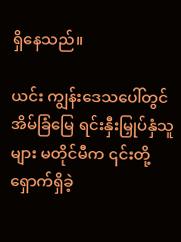ရှိနေသည်။

ယင်း ကျွန်းဒေသပေါ်တွင် အိမ်ခြံမြေ ရင်းနှီးမြှုပ်နှံသူများ မတိုင်မီက ၎င်းတို့ ရှောက်ရှိခဲ့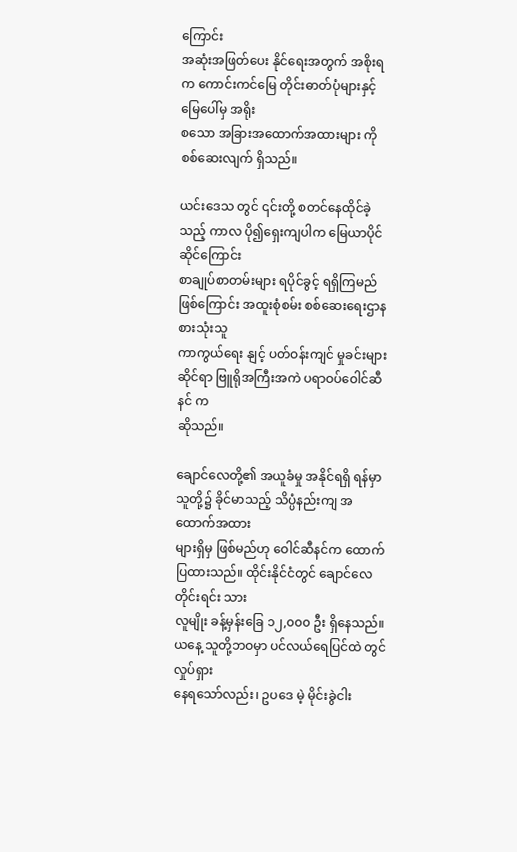ကြောင်း
အဆုံးအဖြတ်ပေး နိုင်ရေးအတွက် အစိုးရက ကောင်းကင်မြေ တိုင်းဓာတ်ပုံများနှင့် မြေပေါ်မှ အရိုး
စသော အခြားအထောက်အထားများ ကို စစ်ဆေးလျက် ရှိသည်။

ယင်းဒေသ တွင် ၎င်းတို့ စတင်နေထိုင်ခဲ့သည့် ကာလ ပို၍ရှေးကျပါက မြေယာပိုင်ဆိုင်ကြောင်း
စာချုပ်စာတမ်းများ ရပိုင်ခွင့် ရရှိကြမည်ဖြစ်ကြောင်း အထူးစုံစမ်း စစ်ဆေးရေးဌာန စားသုံးသူ
ကာကွယ်ရေး နျင့် ပတ်ဝန်းကျင် မှုခင်းများဆိုင်ရာ ဗြူရိုအကြီးအကဲ ပရာဝပ်ဝေါင်ဆီနင် က
ဆိုသည်။

ချောင်လေတို့၏ အယူခံမှု အနိုင်ရရှိ ရန်မှာ သူတို့၌ ခိုင်မာသည့် သိပ္ပံနည်းကျ အထောက်အထား
များရှိမှ ဖြစ်မည်ဟု ဝေါင်ဆီနင်က ထောက်ပြထားသည်။ ထိုင်းနိုင်ငံတွင် ချောင်လေတိုင်းရင်း သား
လူမျိုး ခန့်မှန်းခြေ ၁၂,၀၀၀ ဦး ရှိနေသည်။ ယနေ့ သူတို့ဘဝမှာ ပင်လယ်ရေပြင်ထဲ တွင် လှုပ်ရှား
နေရသော်လည်း၊ ဥပဒေ မဲ့ မိုင်းခွဲငါး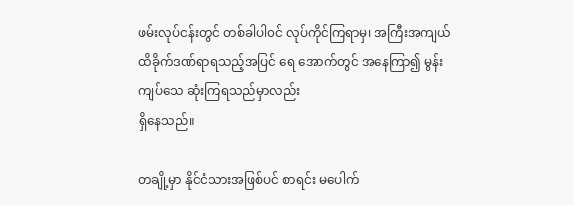ဖမ်းလုပ်ငန်းတွင် တစ်ခါပါ၀င် လုပ်ကိုင်ကြရာမှ၊ အကြီးအကျယ်
ထိခိုက်ဒဏ်ရာရသည့်အပြင် ရေ အောက်တွင် အနေကြာ၍ မွန်းကျပ်သေ ဆုံးကြရသည်မှာလည်း
ရှိနေသည်။

တချို့မှာ နိုင်ငံသားအဖြစ်ပင် စာရင်း မပေါက်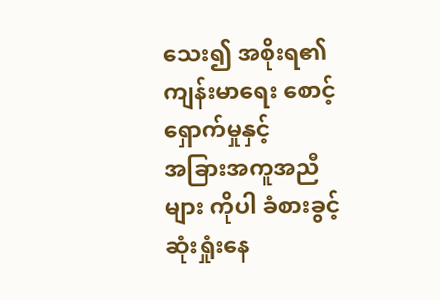သေး၍ အစိုးရ၏ ကျန်းမာရေး စောင့်ရှောက်မှုနှင့်
အခြားအကူအညီများ ကိုပါ ခံစားခွင့်ဆုံးရှုံးနေ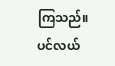ကြသည်။ ပင်လယ်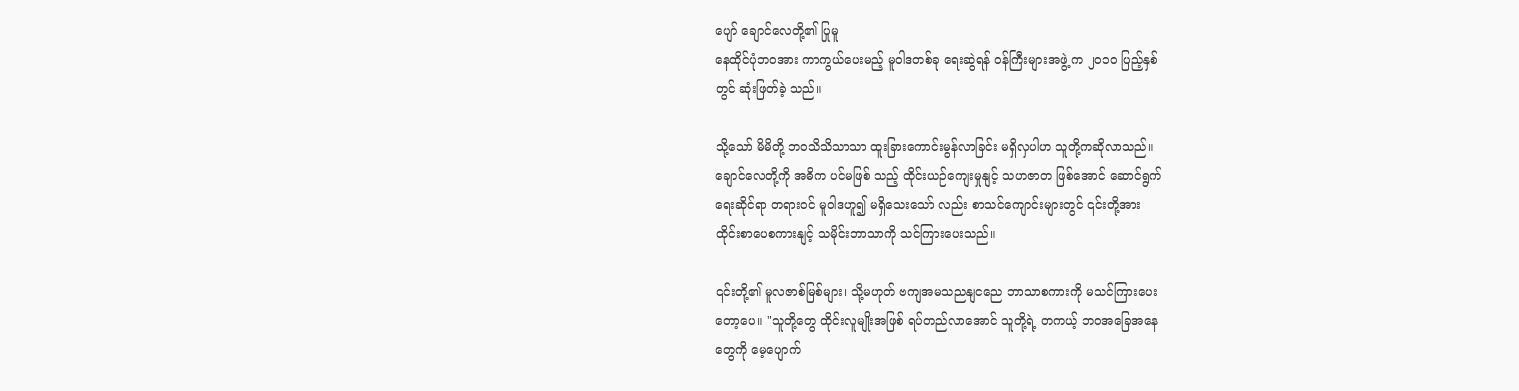ပျော် ချောင်လေတို့၏ ပြုမူ
နေထိုင်ပုံဘဝအား ကာကွယ်ပေးမည့် မူဝါဒတစ်ခု ရေးဆွဲရန် ၀န်ကြီးများအဖွဲ့ က ၂၀၁၀ ပြည့်နှစ်
တွင် ဆုံးဖြတ်ခဲ့ သည်။

သို့သော် မိမိတို့ ဘဝသိသိသာသာ ထူးခြားကောင်းမွန်လာခြင်း မရှိလှပါဟ သူတို့ကဆိုလာသည်။
ချောင်လေတို့ကို အဓိက ပင်မဖြစ် သည့် ထိုင်းယဉ်ကျေးမှုနျင့် သဟဇာတ ဖြစ်အောင် ဆောင်ရွက်
ရေးဆိုင်ရာ တရားဝင် မူဝါဒဟူ၍ မရှိသေးသော် လည်း စာသင်ကျောင်းများတွင် ၎င်းတို့အား
ထိုင်းစာပေစကားနျင့် သမိုင်းဘာသာကို သင်ကြားပေးသည်။

၎င်းတို့၏ မူလဇာစ်မြစ်များ၊ သို့မဟုတ် ဗကျအမသညနျငညေ ဘာသာစကားကို မသင်ကြားပေး
တော့ပေ။ "သူတို့တွေ ထိုင်းလူမျိုးအဖြစ် ရပ်တည်လာအောင် သူတို့ရဲ့ တကယ့် ဘဝအခြေအနေ
တွေကို မေ့ပျောက်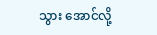သွား အောင်လို့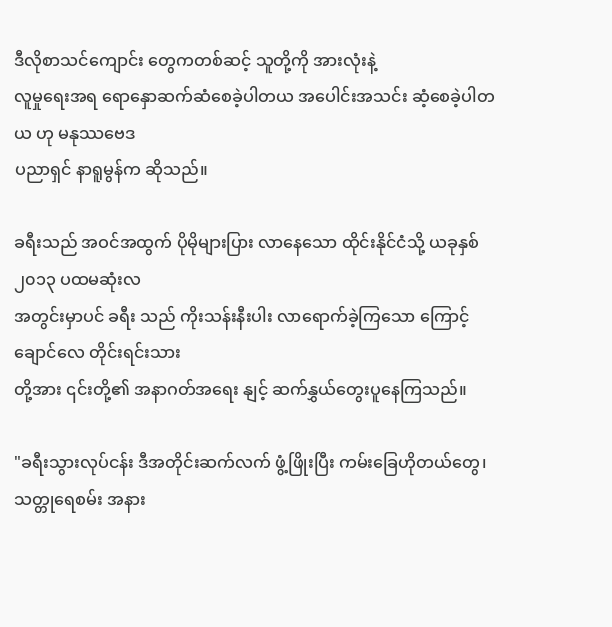ဒီလိုစာသင်ကျောင်း တွေကတစ်ဆင့် သူတို့ကို အားလုံးနဲ့
လူမှုရေးအရ ရောနှောဆက်ဆံစေခဲ့ပါတယ အပေါင်းအသင်း ဆံ့စေခဲ့ပါတယ ဟု မနုဿဗေဒ
ပညာရှင် နာရူမွန်က ဆိုသည်။

ခရီးသည် အဝင်အထွက် ပိုမိုများပြား လာနေသော ထိုင်းနိုင်ငံသို့ ယခုနှစ် ၂၀၁၃ ပထမဆုံးလ
အတွင်းမှာပင် ခရီး သည် ကိုးသန်းနီးပါး လာရောက်ခဲ့ကြသော ကြောင့် ချောင်လေ တိုင်းရင်းသား
တို့အား ၎င်းတို့၏ အနာဂတ်အရေး နျင့် ဆက်နွှယ်တွေးပူနေကြသည်။

"ခရီးသွားလုပ်ငန်း ဒီအတိုင်းဆက်လက် ဖွံ့ဖြိုးပြီး ကမ်းခြေဟိုတယ်တွေ၊ သတ္တုရေစမ်း အနား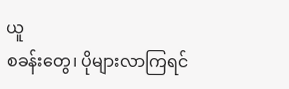ယူ
စခန်းတွေ၊ ပိုများလာကြရင်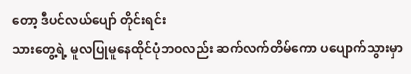တော့ ဒီပင်လယ်ပျော် တိုင်းရင်း
သားတွေ့ရဲ့ မူလပြုမူနေထိုင်ပုံဘဝလည်း ဆက်လက်တိမ်ကော ပပျောက်သွားမှာ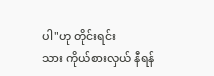ပါ"ဟု တိုင်းရင်း
သား ကိုယ်စားလှယ် နီရန်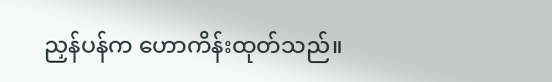ညှန်ပန်က ဟောကိန်းထုတ်သည်။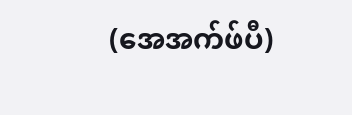(အေအက်ဖ်ပီ)